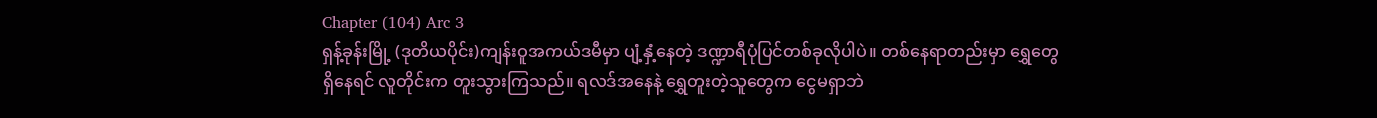Chapter (104) Arc 3
ရှန့်ခုန်းမြို့ (ဒုတိယပိုင်း)ကျန်းဝူအကယ်ဒမီမှာ ပျံ့နှံ့နေတဲ့ ဒဏ္ဍာရီပုံပြင်တစ်ခုလိုပါပဲ။ တစ်နေရာတည်းမှာ ရွှေတွေရှိနေရင် လူတိုင်းက တူးသွားကြသည်။ ရလဒ်အနေနဲ့ ရွှေတူးတဲ့သူတွေက ငွေမရှာဘဲ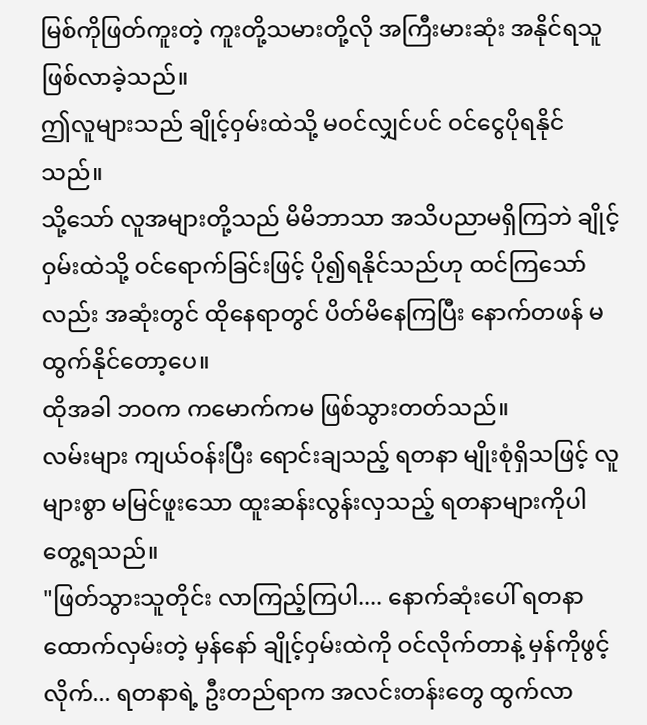မြစ်ကိုဖြတ်ကူးတဲ့ ကူးတို့သမားတို့လို အကြီးမားဆုံး အနိုင်ရသူ ဖြစ်လာခဲ့သည်။
ဤလူများသည် ချိုင့်ဝှမ်းထဲသို့ မဝင်လျှင်ပင် ဝင်ငွေပိုရနိုင်သည်။
သို့သော် လူအများတို့သည် မိမိဘာသာ အသိပညာမရှိကြဘဲ ချိုင့်ဝှမ်းထဲသို့ ဝင်ရောက်ခြင်းဖြင့် ပို၍ရနိုင်သည်ဟု ထင်ကြသော်လည်း အဆုံးတွင် ထိုနေရာတွင် ပိတ်မိနေကြပြီး နောက်တဖန် မထွက်နိုင်တော့ပေ။
ထိုအခါ ဘဝက ကမောက်ကမ ဖြစ်သွားတတ်သည်။
လမ်းများ ကျယ်ဝန်းပြီး ရောင်းချသည့် ရတနာ မျိုးစုံရှိသဖြင့် လူများစွာ မမြင်ဖူးသော ထူးဆန်းလွန်းလှသည့် ရတနာများကိုပါ တွေ့ရသည်။
"ဖြတ်သွားသူတိုင်း လာကြည့်ကြပါ.... နောက်ဆုံးပေါ် ရတနာထောက်လှမ်းတဲ့ မှန်နော် ချိုင့်ဝှမ်းထဲကို ဝင်လိုက်တာနဲ့ မှန်ကိုဖွင့်လိုက်... ရတနာရဲ့ ဦးတည်ရာက အလင်းတန်းတွေ ထွက်လာ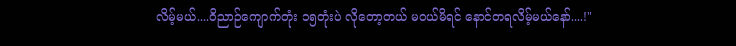လိမ့်မယ်....ဝိညာဉ်ကျောက်တုံး ၁၅တုံးပဲ လိုတော့တယ် မဝယ်မိရင် နောင်တရလိမ့်မယ်နော်....!"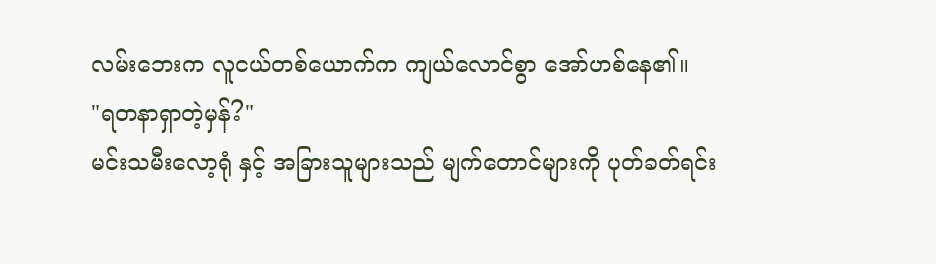လမ်းဘေးက လူငယ်တစ်ယောက်က ကျယ်လောင်စွာ အော်ဟစ်နေ၏။
"ရတနာရှာတဲ့မှန်?"
မင်းသမီးလော့ရုံ နှင့် အခြားသူများသည် မျက်တောင်များကို ပုတ်ခတ်ရင်း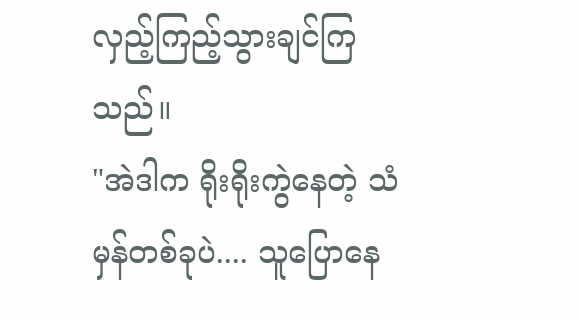လှည့်ကြည့်သွားချင်ကြသည်။
"အဲဒါက ရိုးရိုးကွဲနေတဲ့ သံမှန်တစ်ခုပဲ.... သူပြောနေ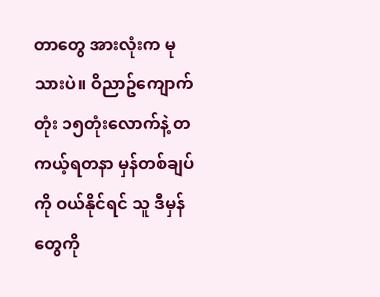တာတွေ အားလုံးက မုသားပဲ။ ဝိညာဥ်ကျောက်တုံး ၁၅တုံးလောက်နဲ့ တကယ့်ရတနာ မှန်တစ်ချပ်ကို ဝယ်နိုင်ရင် သူ ဒီမှန်တွေကို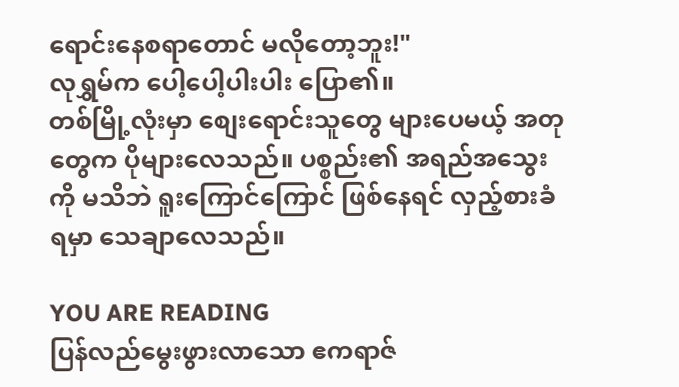ရောင်းနေစရာတောင် မလိုတော့ဘူး!"
လုရွှမ်က ပေါ့ပေါ့ပါးပါး ပြော၏။
တစ်မြို့လုံးမှာ စျေးရောင်းသူတွေ များပေမယ့် အတုတွေက ပိုများလေသည်။ ပစ္စည်း၏ အရည်အသွေးကို မသိဘဲ ရူးကြောင်ကြောင် ဖြစ်နေရင် လှည့်စားခံရမှာ သေချာလေသည်။

YOU ARE READING
ပြန်လည်မွေးဖွားလာသော ဧကရာဇ်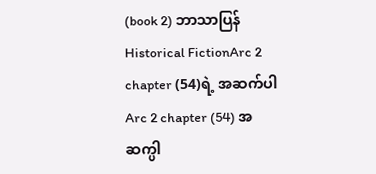(book 2) ဘာသာပြန်
Historical FictionArc 2 chapter (54)ရဲ့ အဆက်ပါ Arc 2 chapter (54) အဆက္ပါ